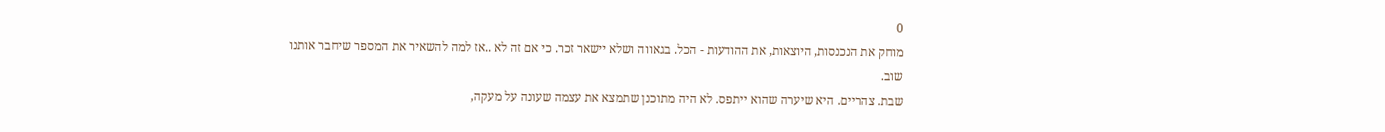0
מוחק את הנכנסות, היוצאות, את ההודעות - הכל. בגאווה ושלא יישאר זכר. כי אם זה לא ..אז למה להשאיר את המספר שיחבר אותנו שוב.
שבת. צהריים. היא שיערה שהוא ייתפס. לא היה מתוכנן שתמצא את עצמה שעונה על מעקה,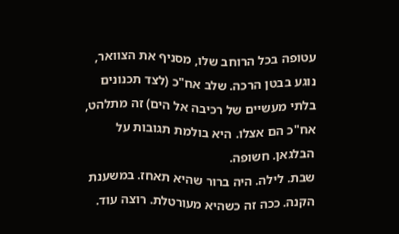עטופה בכל הרוחב שלו, מסניף את הצוואר, נוגע בבטן הרכה. שלב אח"כ (לצד תכנונים בלתי מעשיים של רכיבה אל הים) זה מתלהט, אח"כ הם אצלו. היא בולמת תגובות על הבלגאן. חשופה.
שבת. לילה. היה ברור שהיא תאחז. במשענת הקנה. ככה זה כשהיא מעורטלת. רוצה עוד.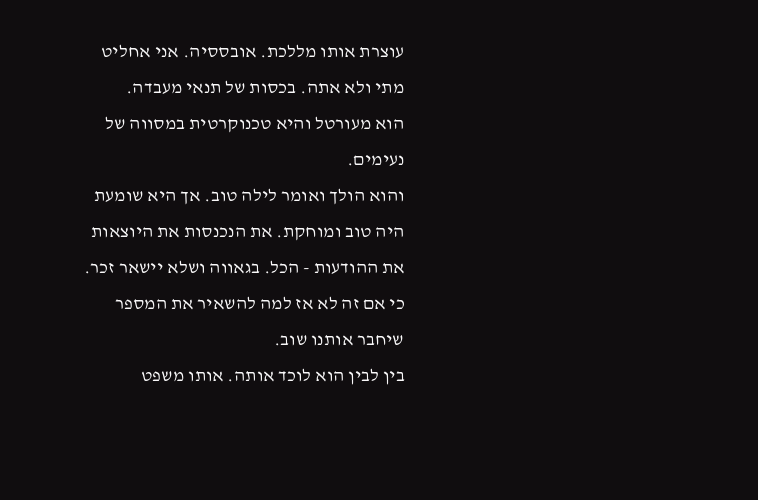עוצרת אותו מללכת. אובססיה. אני אחליט מתי ולא אתה. בכסות של תנאי מעבדה.
הוא מעורטל והיא טכנוקרטית במסווה של נעימים.
והוא הולך ואומר לילה טוב. אך היא שומעת היה טוב ומוחקת. את הנכנסות את היוצאות את ההודעות - הכל. בגאווה ושלא יישאר זכר. כי אם זה לא אז למה להשאיר את המספר שיחבר אותנו שוב.
בין לבין הוא לוכד אותה. אותו משפט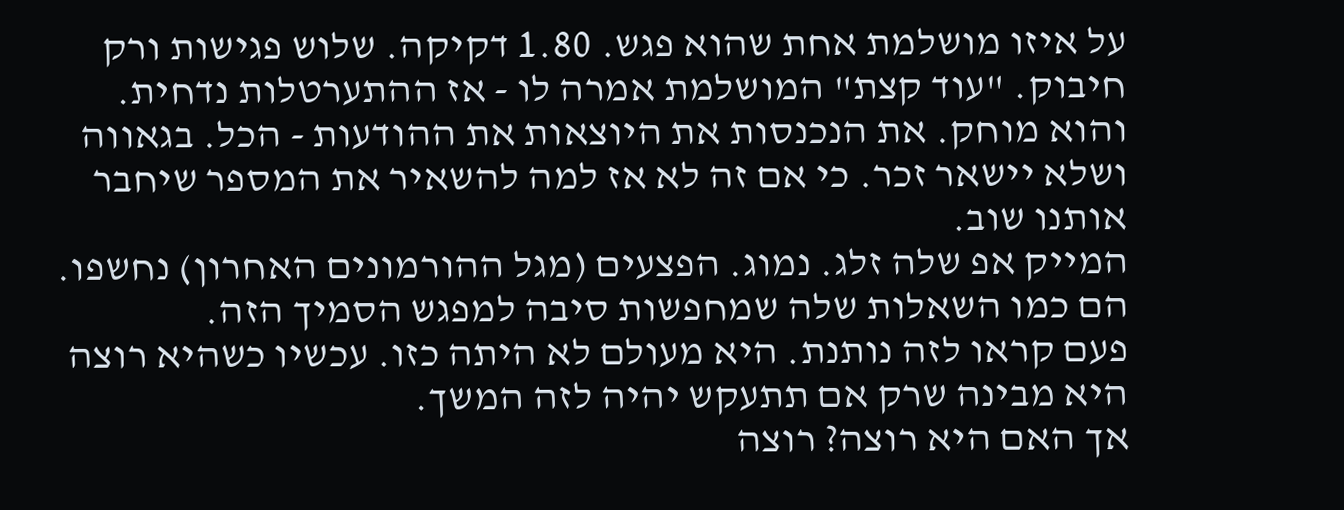על איזו מושלמת אחת שהוא פגש. 1.80 דקיקה. שלוש פגישות ורק חיבוק. "עוד קצת" המושלמת אמרה לו - אז ההתערטלות נדחית. והוא מוחק. את הנכנסות את היוצאות את ההודעות - הכל. בגאווה ושלא יישאר זכר. כי אם זה לא אז למה להשאיר את המספר שיחבר אותנו שוב.
המייק אפ שלה זלג. נמוג. הפצעים (מגל ההורמונים האחרון) נחשפו. הם כמו השאלות שלה שמחפשות סיבה למפגש הסמיך הזה.
פעם קראו לזה נותנת. היא מעולם לא היתה כזו. עכשיו כשהיא רוצה היא מבינה שרק אם תתעקש יהיה לזה המשך.
אך האם היא רוצה? רוצה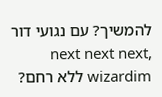להמשיך? עם נגועי דור next next next, wizardim ללא רחם?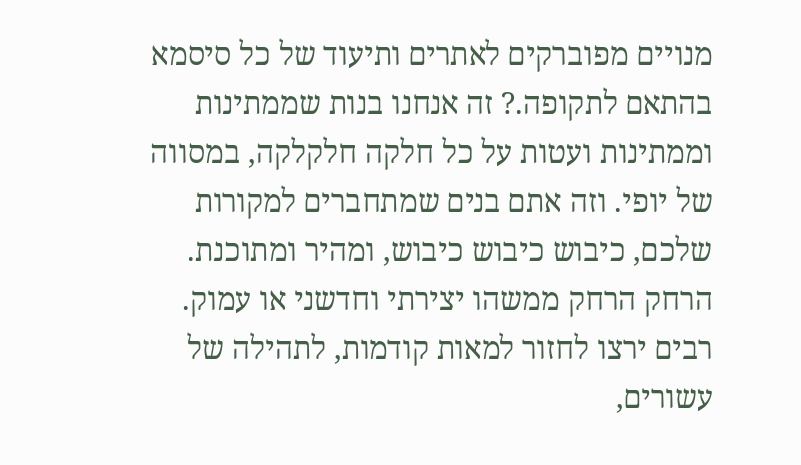מנויים מפוברקים לאתרים ותיעוד של כל סיסמא בהתאם לתקופה.? זה אנחנו בנות שממתינות וממתינות ועטות על כל חלקה חלקלקה, במסווה של יופי. וזה אתם בנים שמתחברים למקורות שלכם, כיבוש כיבוש כיבוש, ומהיר ומתוכנת. הרחק הרחק ממשהו יצירתי וחדשני או עמוק.
רבים ירצו לחזור למאות קודמות, לתהילה של עשורים,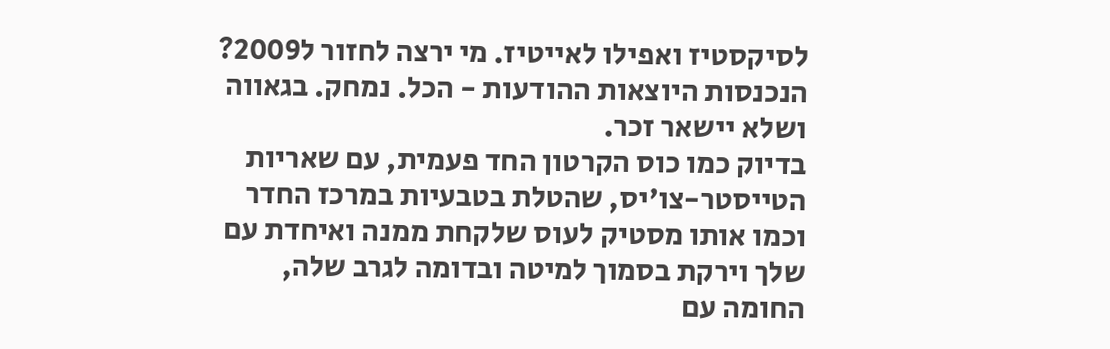לסיקסטיז ואפילו לאייטיז. מי ירצה לחזור ל2009?
הנכנסות היוצאות ההודעות - הכל. נמחק. בגאווה ושלא יישאר זכר.
בדיוק כמו כוס הקרטון החד פעמית, עם שאריות הטייסטר-צו'יס, שהטלת בטבעיות במרכז החדר וכמו אותו מסטיק לעוס שלקחת ממנה ואיחדת עם שלך וירקת בסמוך למיטה ובדומה לגרב שלה, החומה עם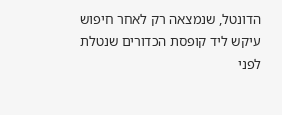הדונטל, שנמצאה רק לאחר חיפוש עיקש ליד קופסת הכדורים שנטלת לפני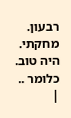רבעון.
מחקתי. היה טוב. כלומר ..
|